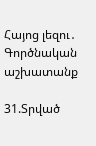Հայոց լեզու․ Գործնական աշխատանք

31.Տրված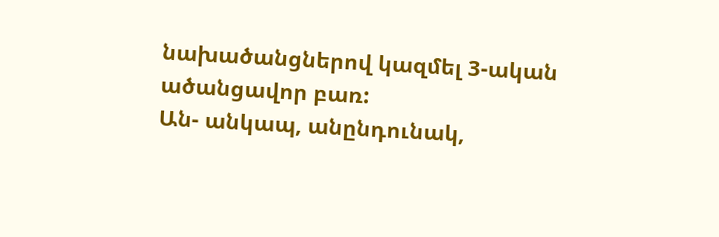նախածանցներով կազմել 3-ական ածանցավոր բառ:
Ան- անկապ, անընդունակ,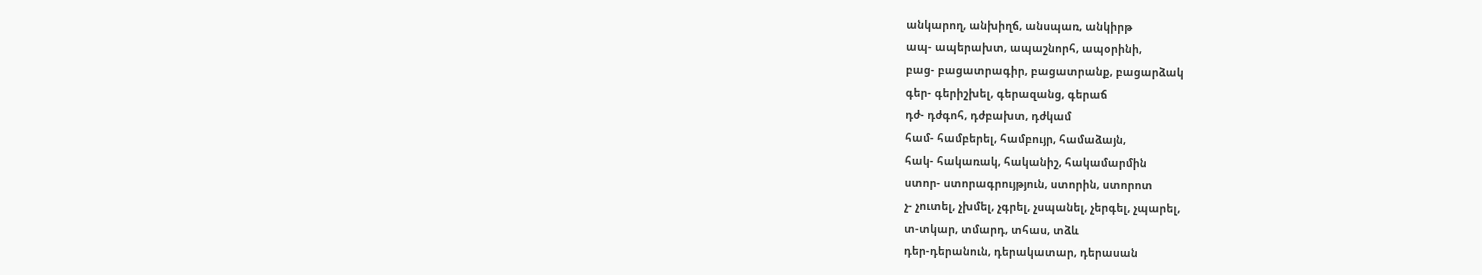անկարող, անխիղճ, անսպառ, անկիրթ
ապ- ապերախտ, ապաշնորհ, ապօրինի,
բաց- բացատրագիր, բացատրանք, բացարձակ
գեր- գերիշխել, գերազանց, գերաճ
դժ- դժգոհ, դժբախտ, դժկամ
համ- համբերել, համբույր, համաձայն,
հակ- հակառակ, հականիշ, հակամարմին
ստոր- ստորագրույթյուն, ստորին, ստորոտ
չ- չուտել, չխմել, չգրել, չսպանել, չերգել, չպարել,
տ-տկար, տմարդ, տհաս, տձև
դեր-դերանուն, դերակատար, դերասան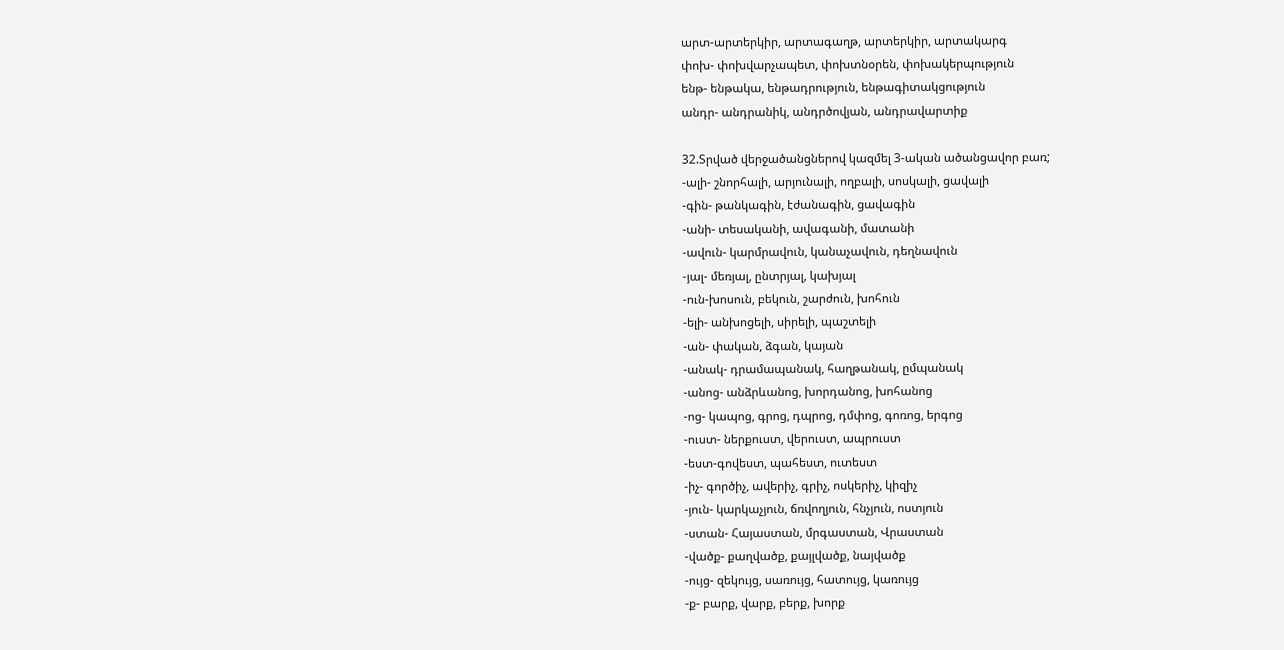արտ-արտերկիր, արտագաղթ, արտերկիր, արտակարգ
փոխ- փոխվարչապետ, փոխտնօրեն, փոխակերպություն
ենթ- ենթակա, ենթադրություն, ենթագիտակցություն
անդր- անդրանիկ, անդրծովյան, անդրավարտիք

32.Տրված վերջածանցներով կազմել 3-ական ածանցավոր բառ;
-ալի- շնորհալի, արյունալի, ողբալի, սոսկալի, ցավալի
-գին- թանկագին, էժանագին, ցավագին
-անի- տեսականի, ավագանի, մատանի
-ավուն- կարմրավուն, կանաչավուն, դեղնավուն
-յալ- մեռյալ, ընտրյալ, կախյալ
-ուն-խոսուն, բեկուն, շարժուն, խոհուն
-ելի- անխոցելի, սիրելի, պաշտելի
-ան- փական, ձգան, կայան
-անակ- դրամապանակ, հաղթանակ, ըմպանակ
-անոց- անձրևանոց, խորդանոց, խոհանոց
-ոց- կապոց, գրոց, դպրոց, դմփոց, գոռոց, երգոց
-ուստ- ներքուստ, վերուստ, ապրուստ
-եստ-գովեստ, պահեստ, ուտեստ
-իչ- գործիչ, ավերիչ, գրիչ, ոսկերիչ, կիզիչ
-յուն- կարկաչյուն, ճռվողյուն, հնչյուն, ոստյուն
-ստան- Հայաստան, մրգաստան, Վրաստան
-վածք- քաղվածք, քայլվածք, նայվածք
-ույց- զեկույց, սառույց, հատույց, կառույց
-ք- բարք, վարք, բերք, խորք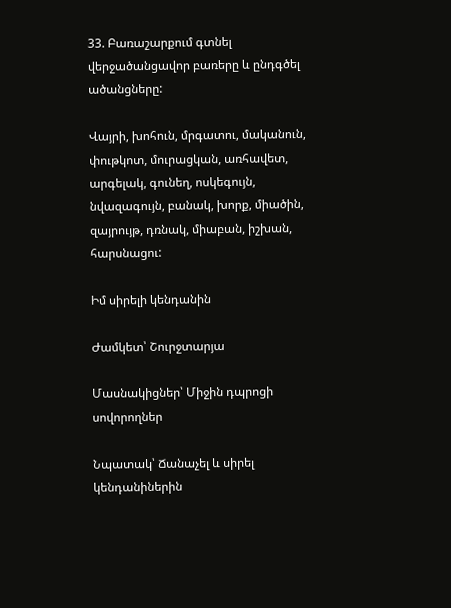33. Բառաշարքում գտնել վերջածանցավոր բառերը և ընդգծել ածանցները:

Վայրի, խոհուն, մրգատու, մականուն, փութկոտ, մուրացկան, առհավետ, արգելակ, գունեղ, ոսկեգույն, նվազագույն, բանակ, խորք, միածին, զայրույթ, դռնակ, միաբան, իշխան, հարսնացու:

Իմ սիրելի կենդանին

Ժամկետ՝ Շուրջտարյա

Մասնակիցներ՝ Միջին դպրոցի սովորողներ

Նպատակ՝ Ճանաչել և սիրել կենդանիներին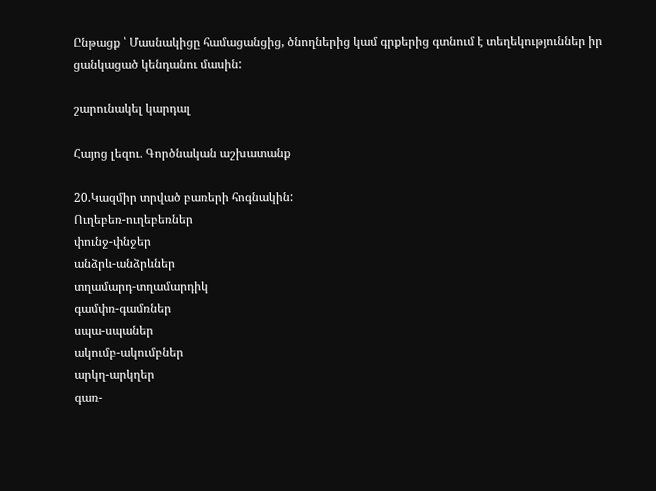Ընթացք ՝ Մասնակիցը համացանցից, ծնողներից կամ գրքերից գտնում է տեղեկություններ իր ցանկացած կենդանու մասին:

շարունակել կարդալ

Հայոց լեզու․ Գործնական աշխատանք

20.Կազմիր տրված բառերի հոգնակին:
Ուղեբեռ-ուղեբեռներ
փունջ-փնջեր
անձրև-անձրևներ
տղամարդ-տղամարդիկ
գամփռ-գամռներ
սպա-սպաներ
ակումբ-ակումբներ
արկղ-արկղեր
գառ-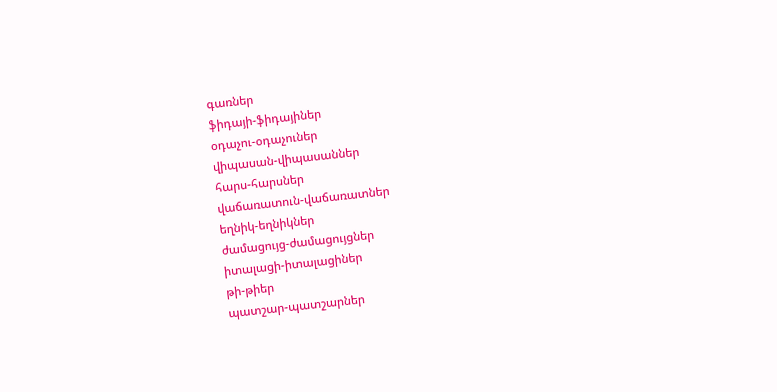գառներ
ֆիդայի-ֆիդայիներ
օդաչու-օդաչուներ
վիպասան-վիպասաններ
հարս-հարսներ
վաճառատուն-վաճառատներ
եղնիկ-եղնիկներ
ժամացույց-ժամացույցներ
իտալացի-իտալացիներ
թի-թիեր
պատշար-պատշարներ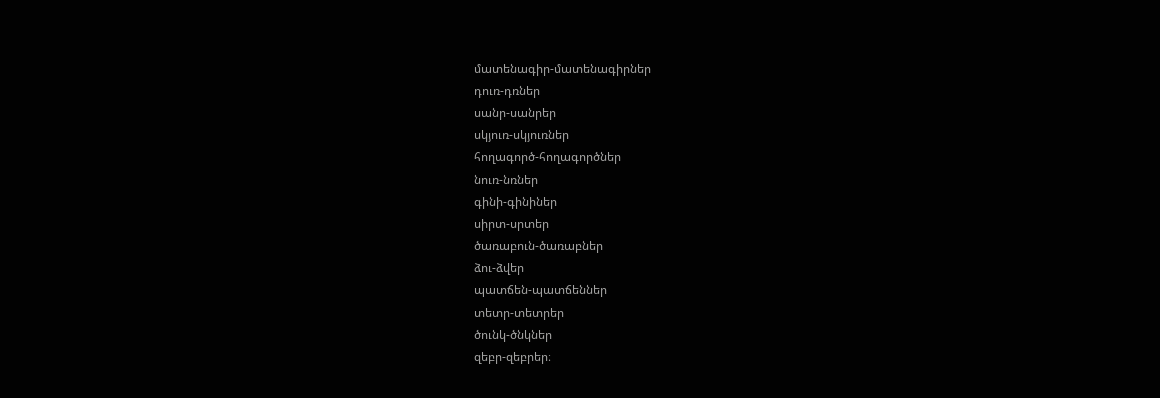մատենագիր-մատենագիրներ
դուռ-դռներ
սանր-սանրեր
սկյուռ-սկյուռներ
հողագործ-հողագործներ
նուռ-նռներ
գինի-գինիներ
սիրտ-սրտեր
ծառաբուն-ծառաբներ
ձու-ձվեր
պատճեն-պատճեններ
տետր-տետրեր
ծունկ-ծնկներ
զեբր-զեբրեր։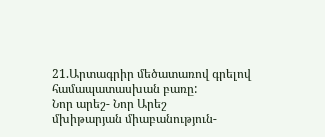21.Արտագրիր մեծատառով գրելով համապատասխան բառը:
Նոր արեշ- Նոր Արեշ
մխիթարյան միաբանություն-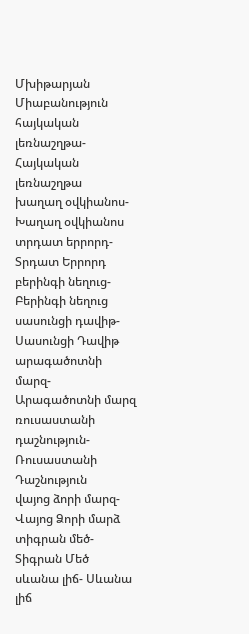Մխիթարյան Միաբանություն
հայկական լեռնաշղթա- Հայկական լեռնաշղթա
խաղաղ օվկիանոս- Խաղաղ օվկիանոս
տրդատ երրորդ- Տրդատ Երրորդ
բերինգի նեղուց- Բերինգի նեղուց
սասունցի դավիթ- Սասունցի Դավիթ
արագածոտնի մարզ- Արագածոտնի մարզ
ռուսաստանի դաշնություն- Ռուսաստանի Դաշնություն
վայոց ձորի մարզ- Վայոց Ձորի մարձ
տիգրան մեծ- Տիգրան Մեծ
սևանա լիճ- Սևանա լիճ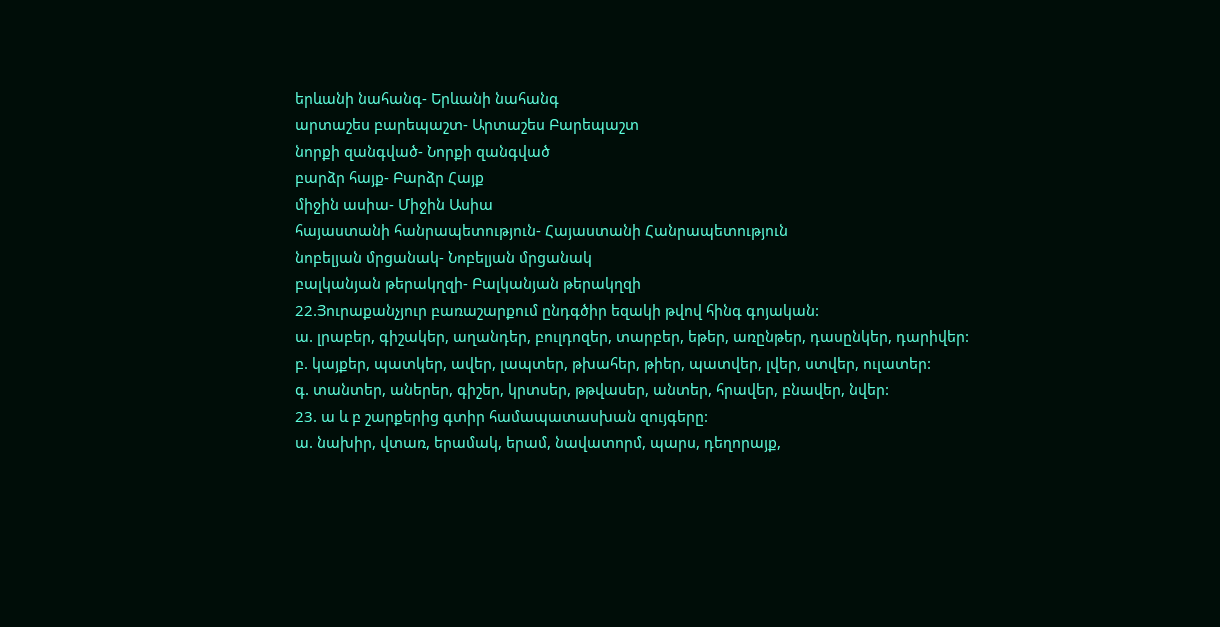երևանի նահանգ- Երևանի նահանգ
արտաշես բարեպաշտ- Արտաշես Բարեպաշտ
նորքի զանգված- Նորքի զանգված
բարձր հայք- Բարձր Հայք
միջին ասիա- Միջին Ասիա
հայաստանի հանրապետություն- Հայաստանի Հանրապետություն
նոբելյան մրցանակ- Նոբելյան մրցանակ
բալկանյան թերակղզի- Բալկանյան թերակղզի
22.Յուրաքանչյուր բառաշարքում ընդգծիր եզակի թվով հինգ գոյական:
ա. լրաբեր, գիշակեր, աղանդեր, բուլդոզեր, տարբեր, եթեր, առընթեր, դասընկեր, դարիվեր:
բ. կայքեր, պատկեր, ավեր, լապտեր, թխահեր, թիեր, պատվեր, լվեր, ստվեր, ուլատեր:
գ. տանտեր, աներեր, գիշեր, կրտսեր, թթվասեր, անտեր, հրավեր, բնավեր, նվեր:
23. ա և բ շարքերից գտիր համապատասխան զույգերը:
ա. նախիր, վտառ, երամակ, երամ, նավատորմ, պարս, դեղորայք,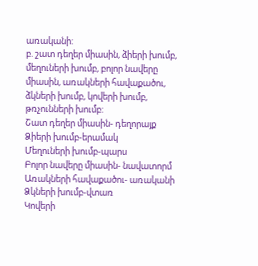առականի:
բ. շատ դեղեր միասին, ձիերի խումբ, մեղուների խումբ, բոլոր նավերը միասին, առակների հավաքածու, ձկների խումբ, կովերի խումբ, թռչունների խումբ:
Շատ դեղեր միասին- դեղորայք
Ձիերի խումբ-երամակ
Մեղուների խումբ-պարս
Բոլոր նավերը միասին- նավատորմ
Առակների հավաքածու- առականի
Ձկների խումբ-վտառ
Կովերի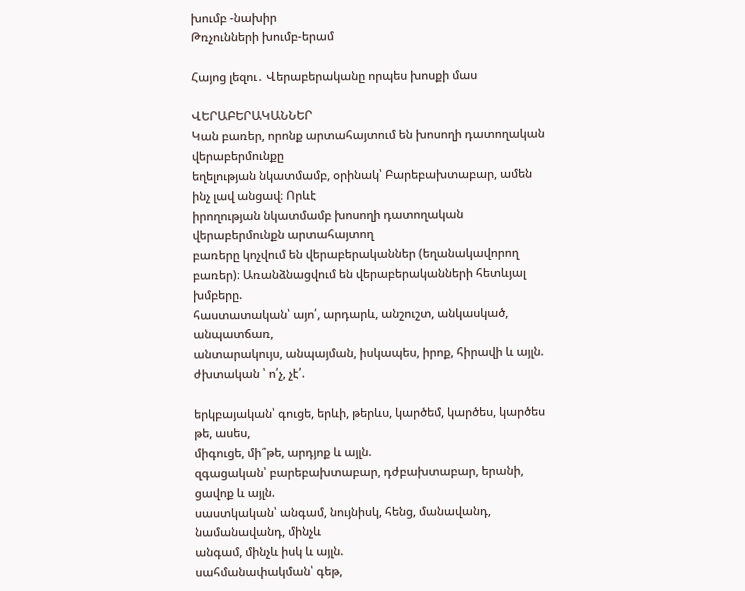խումբ -նախիր
Թռչունների խումբ-երամ

Հայոց լեզու․ Վերաբերականը որպես խոսքի մաս

ՎԵՐԱԲԵՐԱԿԱՆՆԵՐ
Կան բառեր, որոնք արտահայտում են խոսողի դատողական վերաբերմունքը
եղելության նկատմամբ, օրինակ՝ Բարեբախտաբար, ամեն ինչ լավ անցավ։ Որևէ
իրողության նկատմամբ խոսողի դատողական վերաբերմունքն արտահայտող
բառերը կոչվում են վերաբերականներ (եղանակավորող բառեր)։ Առանձնացվում են վերաբերականների հետևյալ խմբերը.
հաստատական՝ այո՛, արդարև, անշուշտ, անկասկած, անպատճառ,
անտարակույս, անպայման, իսկապես, իրոք, հիրավի և այլն.
ժխտական ՝ ո՛չ, չէ՛.

երկբայական՝ գուցե, երևի, թերևս, կարծեմ, կարծես, կարծես թե, ասես,
միգուցե, մի՞թե, արդյոք և այլն.
զգացական՝ բարեբախտաբար, դժբախտաբար, երանի, ցավոք և այլն.
սաստկական՝ անգամ, նույնիսկ, հենց, մանավանդ, նամանավանդ, մինչև
անգամ, մինչև իսկ և այլն.
սահմանափակման՝ գեթ,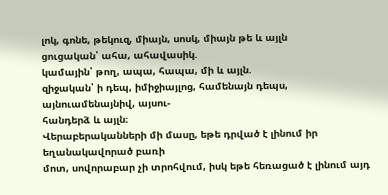լոկ, գոնե, թեկուզ, միայն, սոսկ, միայն թե և այլն
ցուցական՝ ահա, ահավասիկ.
կամային՝ թող, ապա, հապա, մի և այլն.
զիջական՝ ի դեպ, իմիջիայլոց, համենայն դեպս, այնուամենայնիվ, այսու-
հանդերձ և այլն։
Վերաբերականների մի մասը, եթե դրված է լինում իր եղանակավորած բառի
մոտ, սովորաբար չի տրոհվում, իսկ եթե հեռացած է լինում այդ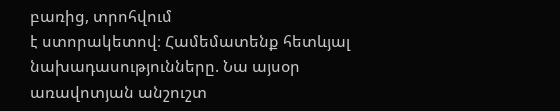բառից, տրոհվում
է ստորակետով։ Համեմատենք հետևյալ նախադասությունները. Նա այսօր
առավոտյան անշուշտ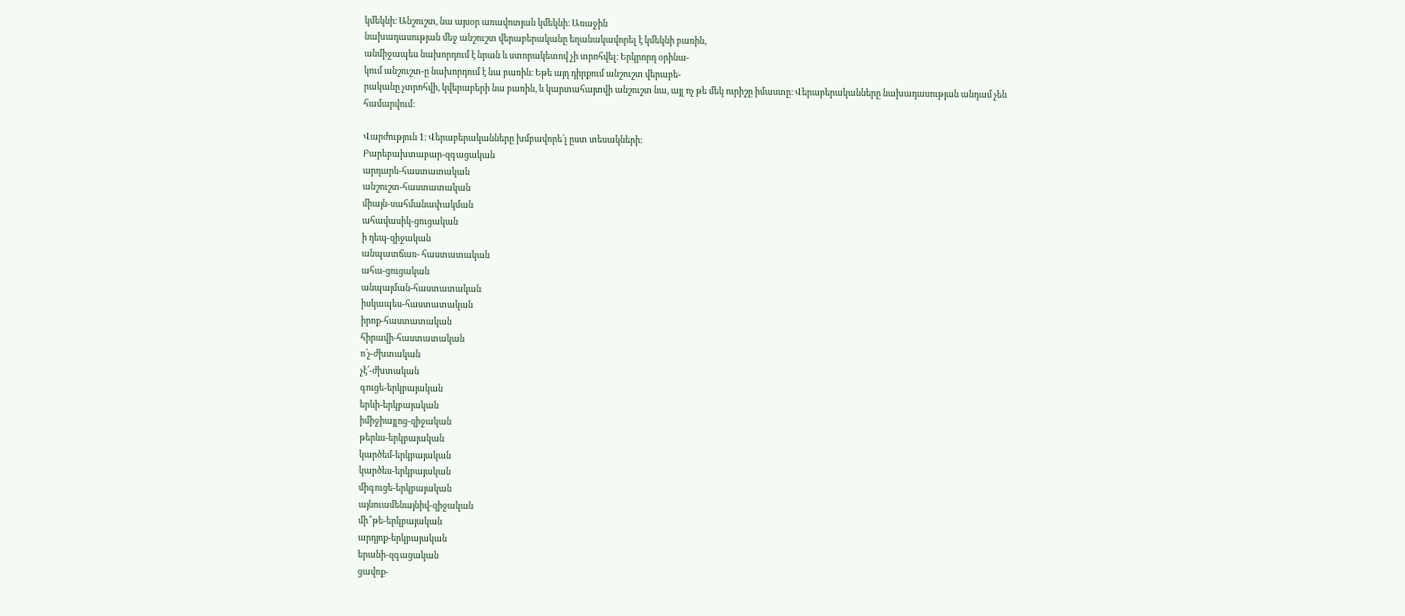կմեկնի։ Անշուշտ, նա այսօր առավոտյան կմեկնի։ Առաջին
նախադասության մեջ անշուշտ վերաբերականը եղանակավորել է կմեկնի բառին,
անմիջապես նախորդում է նրան և ստորակետով չի տրոհվել։ Երկրորդ օրինա-
կում անշուշտ-ը նախորդում է նա բառին։ Եթե այդ դիրքում անշուշտ վերաբե-
րականը չտրոհվի, կվերաբերի նա բառին, և կարտահայտվի անշուշտ նա, այլ ոչ թե մեկ ուրիշը իմաստը։ Վերաբերականները նախադասության անդամ չեն
համարվում։

Վարժություն 1։ Վերաբերականները խմբավորե՛լ ըստ տեսակների։
Բարեբախտաբար-զգացական
արդարև-հաստատական
անշուշտ-հաստատական
միայն-սահմանափակման
ահավասիկ-ցուցական
ի դեպ-զիջական
անպատճառ- հաստատական
ահա-ցուցական
անպայման-հաստատական
իսկապես-հաստատական
իրոք-հաստատական
հիրավի-հաստատական
ո՛չ-ժխտական
չէ՛-ժխտական
գուցե-երկբայական
երևի-երկբայական
իմիջիայլոց-զիջական
թերևս-երկբայական
կարծեմ-երկբայական
կարծես-երկբայական
միգուցե-երկբայական
այնուամենայնիվ-զիջական
մի՞թե-երկբայական
արդյոք-երկբայական
երանի-զգացական
ցավոք-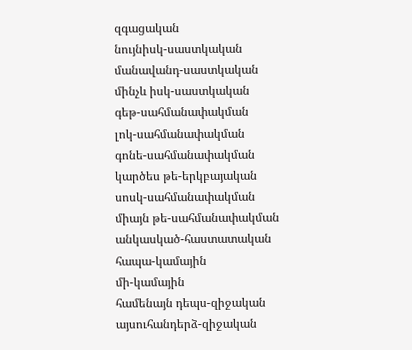զգացական
նույնիսկ-սաստկական
մանավանդ-սաստկական
մինչև իսկ-սաստկական
գեթ-սահմանափակման
լոկ-սահմանափակման
գոնե-սահմանափակման
կարծես թե-երկբայական
սոսկ-սահմանափակման
միայն թե-սահմանափակման
անկասկած-հաստատական
հապա-կամային
մի-կամային
համենայն դեպս-զիջական
այսուհանդերձ-զիջական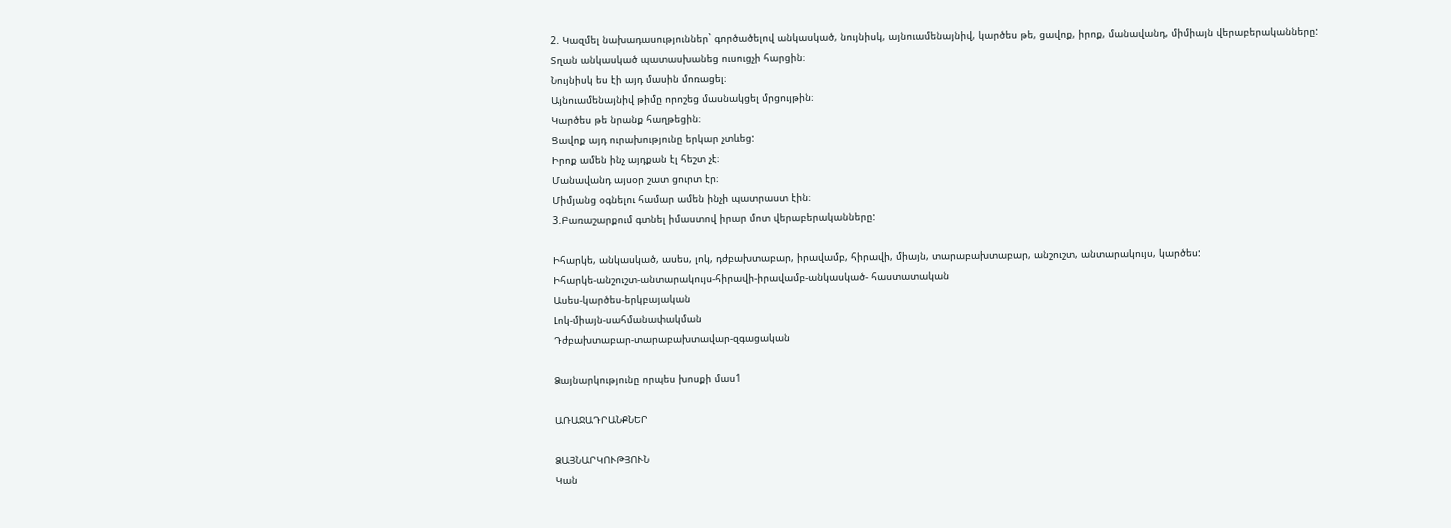2. Կազմել նախադասություններ` գործածելով անկասկած, նույնիսկ, այնուամենայնիվ, կարծես թե, ցավոք, իրոք, մանավանդ, միմիայն վերաբերականները:
Տղան անկասկած պատասխանեց ուսուցչի հարցին։
Նույնիսկ ես էի այդ մասին մոռացել։
Այնուամենայնիվ թիմը որոշեց մասնակցել մրցույթին։
Կարծես թե նրանք հաղթեցին։
Ցավոք այդ ուրախությունը երկար չտևեց:
Իրոք ամեն ինչ այդքան էլ հեշտ չէ։
Մանավանդ այսօր շատ ցուրտ էր։
Միմյանց օգնելու համար ամեն ինչի պատրաստ էին։
3.Բառաշարքում գտնել իմաստով իրար մոտ վերաբերականները:

Իհարկե, անկասկած, ասես, լոկ, դժբախտաբար, իրավամբ, հիրավի, միայն, տարաբախտաբար, անշուշտ, անտարակույս, կարծես:
Իհարկե-անշուշտ-անտարակույս-հիրավի-իրավամբ-անկասկած- հաստատական
Ասես-կարծես-երկբայական
Լոկ-միայն-սահմանափակման
Դժբախտաբար-տարաբախտավար-զգացական

Ձայնարկությունը որպես խոսքի մաս1

ԱՌԱՋԱԴՐԱՆՔՆԵՐ

ՁԱՅՆԱՐԿՈՒԹՅՈՒՆ
Կան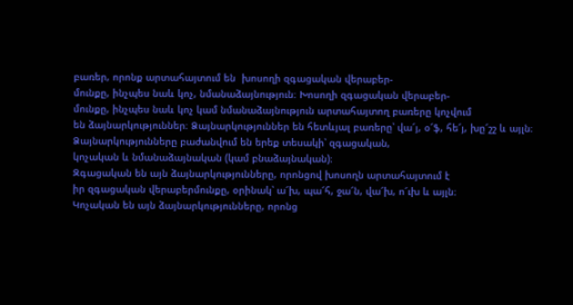բառեր, որոնք արտահայտում են  խոսողի զգացական վերաբեր-
մունքը, ինչպես նաև կոչ, նմանաձայնություն։ Խոսողի զգացական վերաբեր-
մունքը, ինչպես նաև կոչ կամ նմանաձայնություն արտահայտող բառերը կոչվում
են ձայնարկություններ։ Ձայնարկություններ են հետևյալ բառերը՝ վա՜յ, օ՜ֆ, հե՜յ, խը՜շշ և այլն։ Ձայնարկությունները բաժանվում են երեք տեսակի՝ զգացական,
կոչական և նմանաձայնական (կամ բնաձայնական)։
Զգացական են այն ձայնարկությունները, որոնցով խոսողն արտահայտում է
իր զգացական վերաբերմունքը, օրինակ՝ ա՜խ, պա՜հ, ջա՜ն, վա՜խ, ո՜ւխ և այլն։
Կոչական են այն ձայնարկությունները, որոնց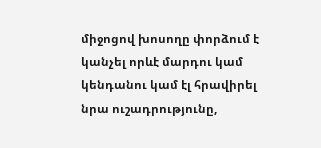միջոցով խոսողը փորձում է
կանչել որևէ մարդու կամ կենդանու կամ էլ հրավիրել նրա ուշադրությունը,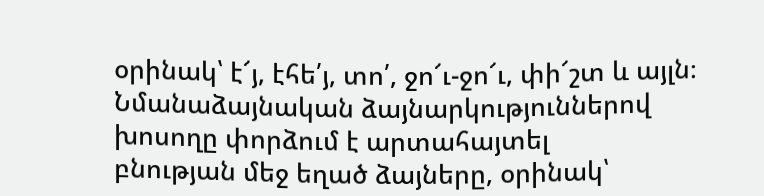օրինակ՝ է՜յ, էհե՛յ, տո՛, ջո՜ւ-ջո՜ւ, փի՜շտ և այլն։
Նմանաձայնական ձայնարկություններով խոսողը փորձում է արտահայտել
բնության մեջ եղած ձայները, օրինակ՝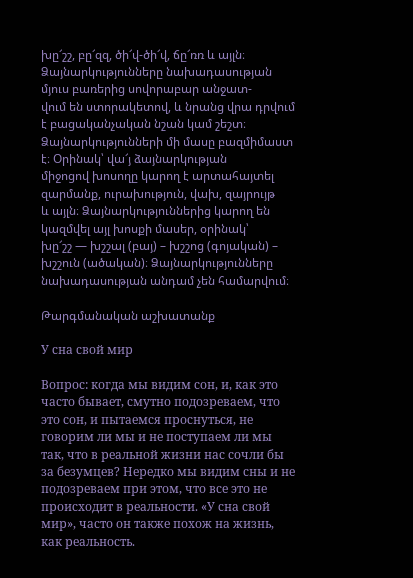խը՜շշ, բը՜զզ, ծի՜վ-ծի՜վ, ճը՜ռռ և այլն։
Ձայնարկությունները նախադասության մյուս բառերից սովորաբար անջատ-
վում են ստորակետով, և նրանց վրա դրվում է բացականչական նշան կամ շեշտ։
Ձայնարկությունների մի մասը բազմիմաստ է։ Օրինակ՝ վա՜յ ձայնարկության
միջոցով խոսողը կարող է արտահայտել զարմանք, ուրախություն, վախ, զայրույթ
և այլն։ Ձայնարկություններից կարող են կազմվել այլ խոսքի մասեր, օրինակ՝
խը՜շշ — խշշալ (բայ) – խշշոց (գոյական) – խշշուն (ածական)։ Ձայնարկությունները
նախադասության անդամ չեն համարվում։

Թարգմանական աշխատանք

У сна свой мир

Вопрос: когда мы видим сон, и, как это часто бывает, смутно подозреваем, что это сон, и пытаемся проснуться, не говорим ли мы и не поступаем ли мы так, что в реальной жизни нас сочли бы за безумцев? Нередко мы видим сны и не подозреваем при этом, что все это не происходит в реальности. «У сна свой мир», часто он также похож на жизнь, как реальность.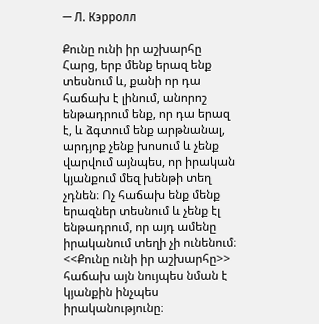— Л. Кэрролл

Քունը ունի իր աշխարհը
Հարց, երբ մենք երազ ենք տեսնում և, քանի որ դա հաճախ է լինում, անորոշ ենթադրում ենք, որ դա երազ է, և ձգտում ենք արթնանալ, արդյոք չենք խոսում և չենք վարվում այնպես, որ իրական կյանքում մեզ խենթի տեղ չդնեն։ Ոչ հաճախ ենք մենք երազներ տեսնում և չենք էլ ենթադրում, որ այդ ամենը իրականում տեղի չի ունենում։ <<Քունը ունի իր աշխարհը>> հաճախ այն նույպես նման է կյանքին ինչպես իրականությունը։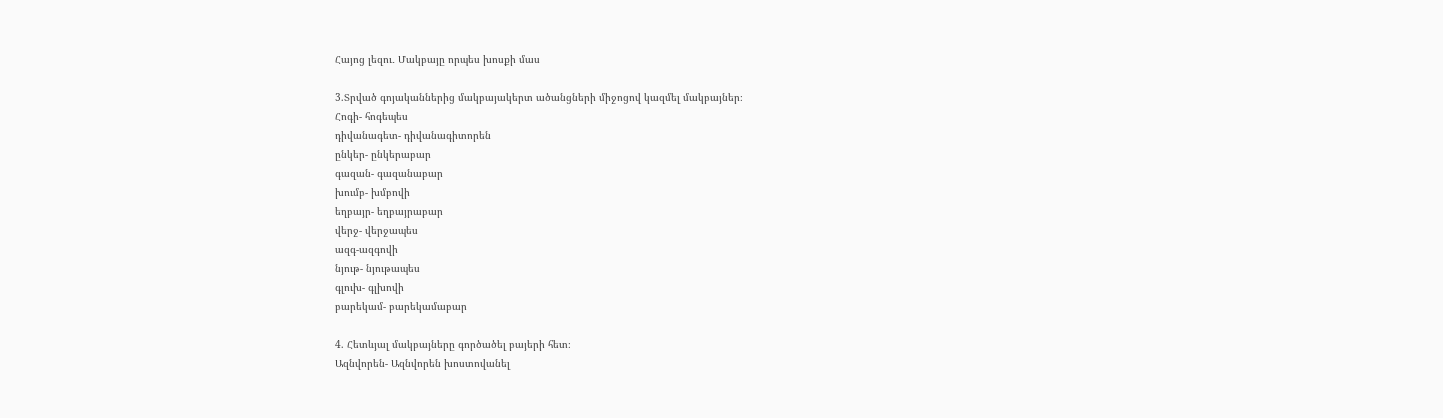Հայոց լեզու․ Մակբայը որպես խոսքի մաս

3.Տրված գոյականներից մակբայակերտ ածանցների միջոցով կազմել մակբայներ։
Հոգի- հոգեպես
դիվանագետ- դիվանագիտորեն
ընկեր- ընկերաբար
գազան- գազանաբար
խումբ- խմբովի
եղբայր- եղբայրաբար
վերջ- վերջապես
ազգ-ազգովի
նյութ- նյութապես
գլուխ- գլխովի
բարեկամ- բարեկամաբար

4. Հետևյալ մակբայները գործածել բայերի հետ։
Ազնվորեն- Ազնվորեն խոստովանել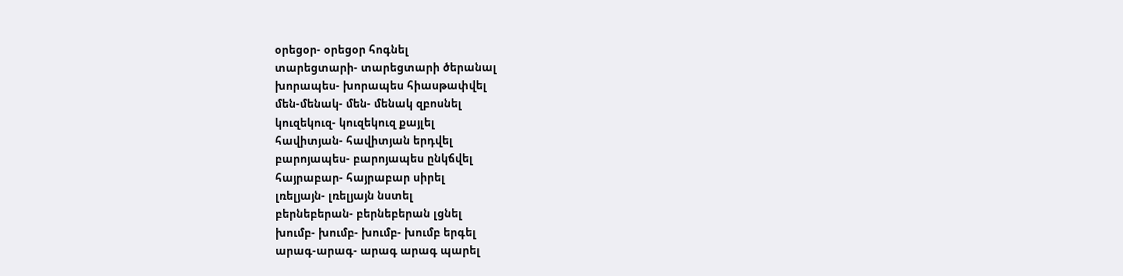օրեցօր- օրեցօր հոգնել
տարեցտարի- տարեցտարի ծերանալ
խորապես- խորապես հիասթափվել
մեն-մենակ- մեն- մենակ զբոսնել
կուզեկուզ- կուզեկուզ քայլել
հավիտյան- հավիտյան երդվել
բարոյապես- բարոյապես ընկճվել
հայրաբար- հայրաբար սիրել
լռելյայն- լռելյայն նստել
բերնեբերան- բերնեբերան լցնել
խումբ- խումբ- խումբ- խումբ երգել
արագ-արագ- արագ արագ պարել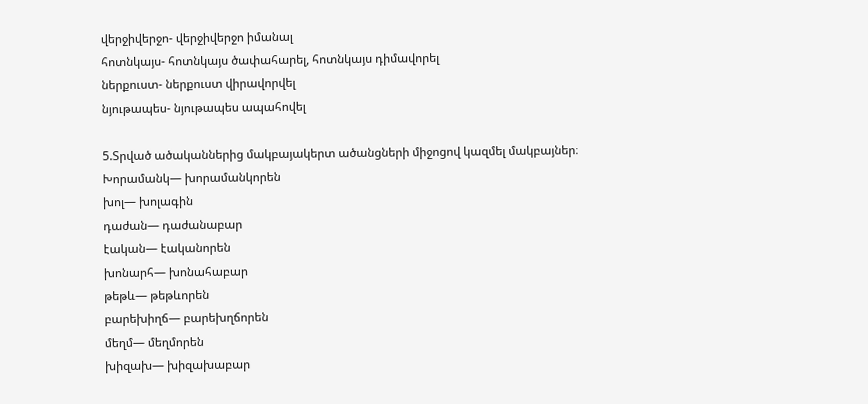վերջիվերջո- վերջիվերջո իմանալ
հոտնկայս- հոտնկայս ծափահարել, հոտնկայս դիմավորել
ներքուստ- ներքուստ վիրավորվել
նյութապես- նյութապես ապահովել

5.Տրված ածականներից մակբայակերտ ածանցների միջոցով կազմել մակբայներ։
Խորամանկ— խորամանկորեն
խոլ— խոլագին
դաժան— դաժանաբար
էական— էականորեն
խոնարհ— խոնահաբար
թեթև— թեթևորեն
բարեխիղճ— բարեխղճորեն
մեղմ— մեղմորեն
խիզախ— խիզախաբար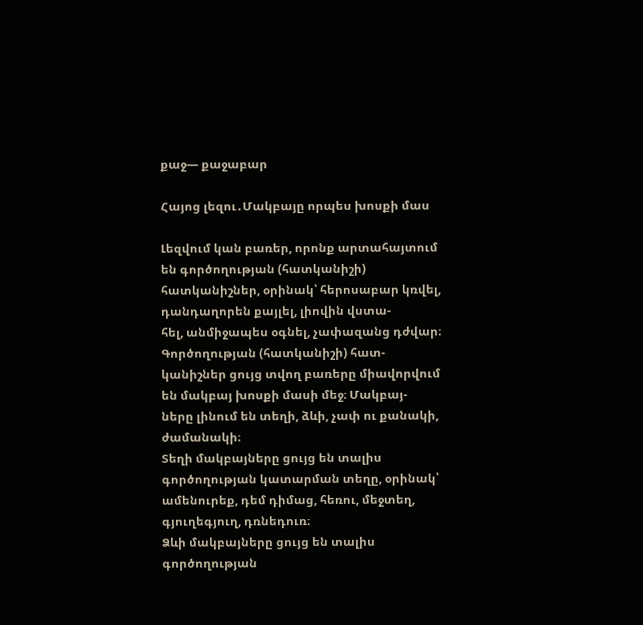քաջ— քաջաբար

Հայոց լեզու․Մակբայը որպես խոսքի մաս

Լեզվում կան բառեր, որոնք արտահայտում են գործողության (հատկանիշի)
հատկանիշներ, օրինակ՝ հերոսաբար կռվել, դանդաղորեն քայլել, լիովին վստա-
հել, անմիջապես օգնել, չափազանց դժվար։ Գործողության (հատկանիշի) հատ-
կանիշներ ցույց տվող բառերը միավորվում են մակբայ խոսքի մասի մեջ։ Մակբայ-
ները լինում են տեղի, ձևի, չափ ու քանակի, ժամանակի։
Տեղի մակբայները ցույց են տալիս գործողության կատարման տեղը, օրինակ՝
ամենուրեք, դեմ դիմաց, հեռու, մեջտեղ, գյուղեգյուղ, դռնեդուռ։
Ձևի մակբայները ցույց են տալիս գործողության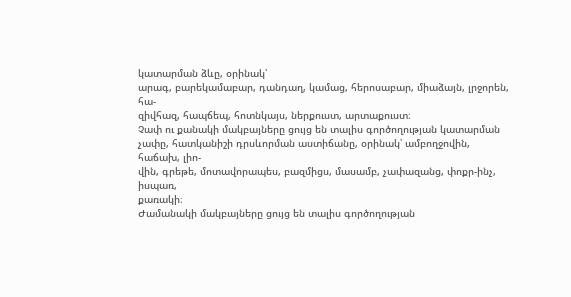կատարման ձևը, օրինակ՝
արագ, բարեկամաբար, դանդաղ, կամաց, հերոսաբար, միաձայն, լրջորեն, հա-
զիվհազ, հապճեպ, հոտնկայս, ներքուստ, արտաքուստ։
Չափ ու քանակի մակբայները ցույց են տալիս գործողության կատարման
չափը, հատկանիշի դրսևորման աստիճանը, օրինակ՝ ամբողջովին, հաճախ, լիո-
վին, գրեթե, մոտավորապես, բազմիցս, մասամբ, չափազանց, փոքր-ինչ, իսպառ,
քառակի։
Ժամանակի մակբայները ցույց են տալիս գործողության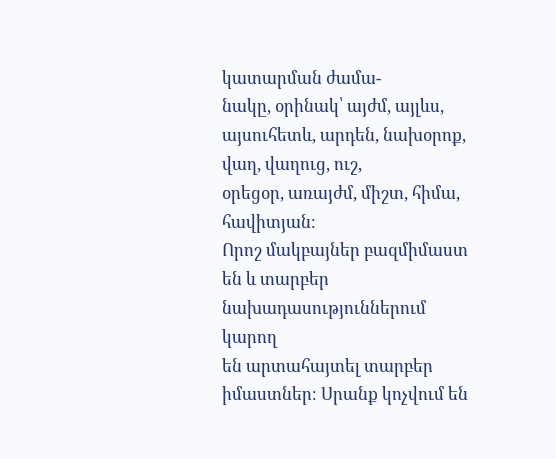կատարման ժամա-
նակը, օրինակ՝ այժմ, այլևս, այսուհետև, արդեն, նախօրոք, վաղ, վաղուց, ուշ,
օրեցօր, առայժմ, միշտ, հիմա, հավիտյան։
Որոշ մակբայներ բազմիմաստ են և տարբեր նախադասություններում կարող
են արտահայտել տարբեր իմաստներ։ Սրանք կոչվում են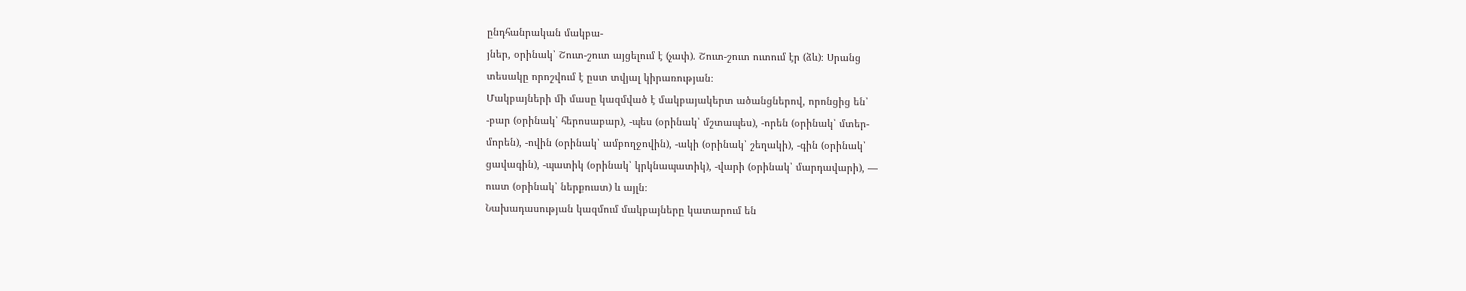ընդհանրական մակբա-
յներ, օրինակ՝ Շուտ-շուտ այցելում է (չափ). Շուտ-շուտ ուտում էր (ձև)։ Սրանց
տեսակը որոշվում է ըստ տվյալ կիրառության։
Մակբայների մի մասը կազմված է մակբայակերտ ածանցներով, որոնցից են՝
-բար (օրինակ՝ հերոսաբար), -պես (օրինակ՝ մշտապես), -որեն (օրինակ՝ մտեր-
մորեն), -ովին (օրինակ՝ ամբողջովին), -ակի (օրինակ՝ շեղակի), -գին (օրինակ՝
ցավագին), -պատիկ (օրինակ՝ կրկնապատիկ), -վարի (օրինակ՝ մարդավարի), —
ուստ (օրինակ՝ ներքուստ) և այլն։
Նախադասության կազմում մակբայները կատարում են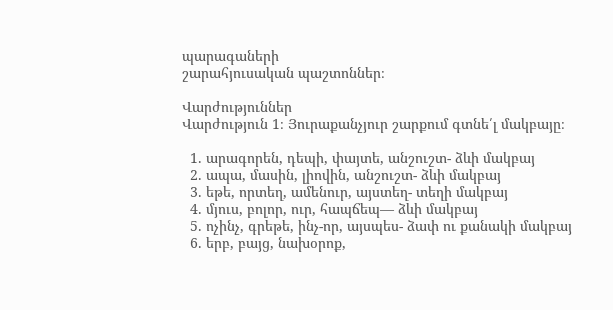պարագաների
շարահյուսական պաշտոններ։

Վարժություններ
Վարժություն 1։ Յուրաքանչյուր շարքում գտնե՛լ մակբայը։

  1. արագորեն, դեպի, փայտե, անշուշտ- ձևի մակբայ
  2. ապա, մասին, լիովին, անշուշտ- ձևի մակբայ
  3. եթե, որտեղ, ամենուր, այստեղ- տեղի մակբայ
  4. մյուս, բոլոր, ուր, հապճեպ— ձևի մակբայ
  5. ոչինչ, գրեթե, ինչ-որ, այսպես- ձափ ու քանակի մակբայ
  6. երբ, բայց, նախօրոք,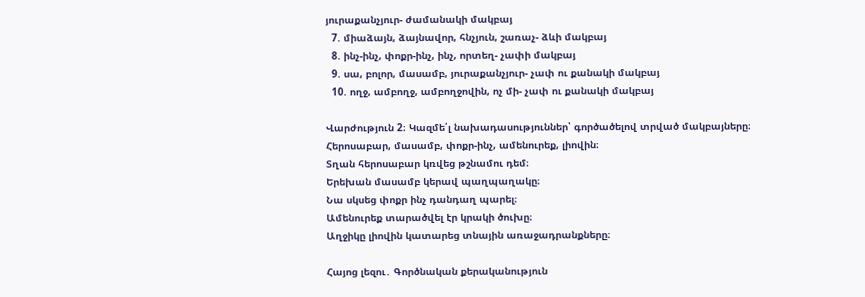յուրաքանչյուր- ժամանակի մակբայ
  7. միաձայն, ձայնավոր, հնչյուն, շառաչ- ձևի մակբայ
  8. ինչ-ինչ, փոքր-ինչ, ինչ, որտեղ- չափի մակբայ
  9. սա, բոլոր, մասամբ, յուրաքանչյուր- չափ ու քանակի մակբայ
  10. ողջ, ամբողջ, ամբողջովին, ոչ մի- չափ ու քանակի մակբայ

Վարժություն 2։ Կազմե՛լ նախադասություններ՝ գործածելով տրված մակբայները։
Հերոսաբար, մասամբ, փոքր-ինչ, ամենուրեք, լիովին։
Տղան հերոսաբար կռվեց թշնամու դեմ։
Երեխան մասամբ կերավ պաղպաղակը։
Նա սկսեց փոքր ինչ դանդաղ պարել։
Ամենուրեք տարածվել էր կրակի ծուխը։
Աղջիկը լիովին կատարեց տնային առաջադրանքները։

Հայոց լեզու․ Գործնական քերականություն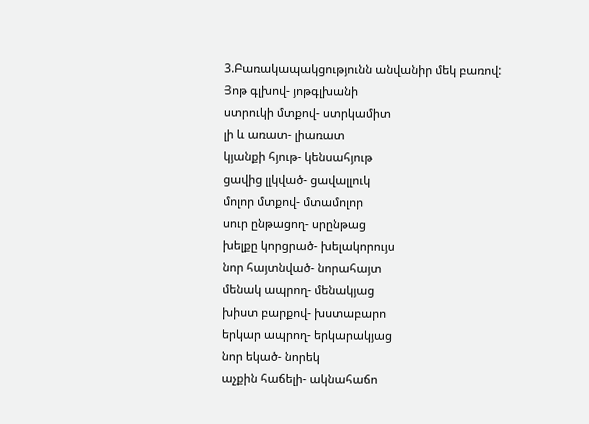3.Բառակապակցությունն անվանիր մեկ բառով:
Յոթ գլխով- յոթգլխանի
ստրուկի մտքով- ստրկամիտ
լի և առատ- լիառատ
կյանքի հյութ- կենսահյութ
ցավից լլկված- ցավալլուկ
մոլոր մտքով- մտամոլոր
սուր ընթացող- սրընթաց
խելքը կորցրած- խելակորույս
նոր հայտնված- նորահայտ
մենակ ապրող- մենակյաց
խիստ բարքով- խստաբարո
երկար ապրող- երկարակյաց
նոր եկած- նորեկ
աչքին հաճելի- ակնահաճո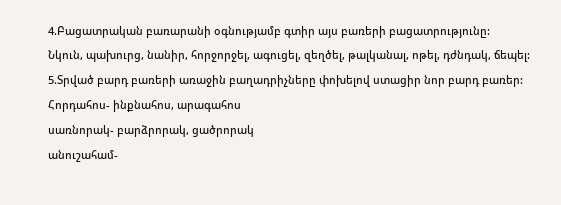4.Բացատրական բառարանի օգնությամբ գտիր այս բառերի բացատրությունը:
Նկուն, պախուրց, նանիր, հորջորջել, ագուցել, զեղծել, թալկանալ, ոթել, դժնդակ, ճեպել:
5.Տրված բարդ բառերի առաջին բաղադրիչները փոխելով ստացիր նոր բարդ բառեր:
Հորդահոս- ինքնահոս, արագահոս
սառնորակ- բարձրորակ, ցածրորակ
անուշահամ-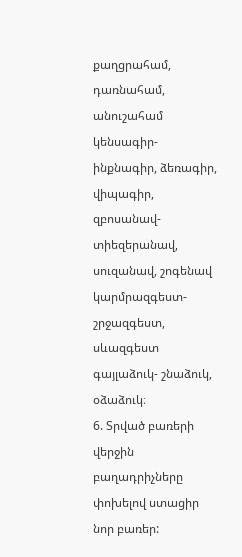քաղցրահամ, դառնահամ, անուշահամ
կենսագիր- ինքնագիր, ձեռագիր, վիպագիր,
զբոսանավ- տիեզերանավ, սուզանավ, շոգենավ
կարմրազգեստ- շրջազգեստ, սևազգեստ
գայլաձուկ- շնաձուկ, օձաձուկ։
6. Տրված բառերի վերջին բաղադրիչները փոխելով ստացիր նոր բառեր: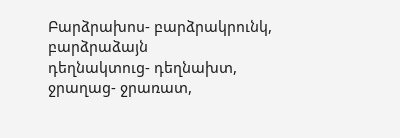Բարձրախոս- բարձրակրունկ, բարձրաձայն
դեղնակտուց- դեղնախտ,
ջրաղաց- ջրառատ,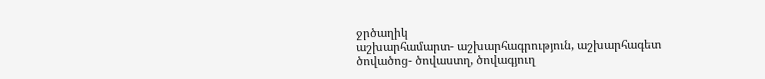ջրծաղիկ
աշխարհամարտ- աշխարհագրություն, աշխարհագետ
ծովածոց- ծովաստղ, ծովագյուղ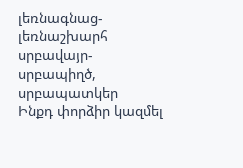լեռնագնաց- լեռնաշխարհ
սրբավայր- սրբապիղծ, սրբապատկեր
Ինքդ փորձիր կազմել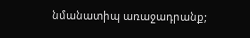նմանատիպ առաջադրանք;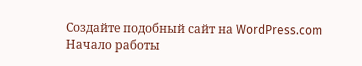Создайте подобный сайт на WordPress.com
Начало работы